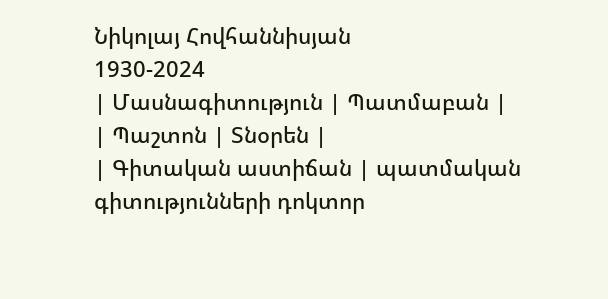Նիկոլայ Հովհաննիսյան
1930-2024
| Մասնագիտություն | Պատմաբան |
| Պաշտոն | Տնօրեն |
| Գիտական աստիճան | պատմական գիտությունների դոկտոր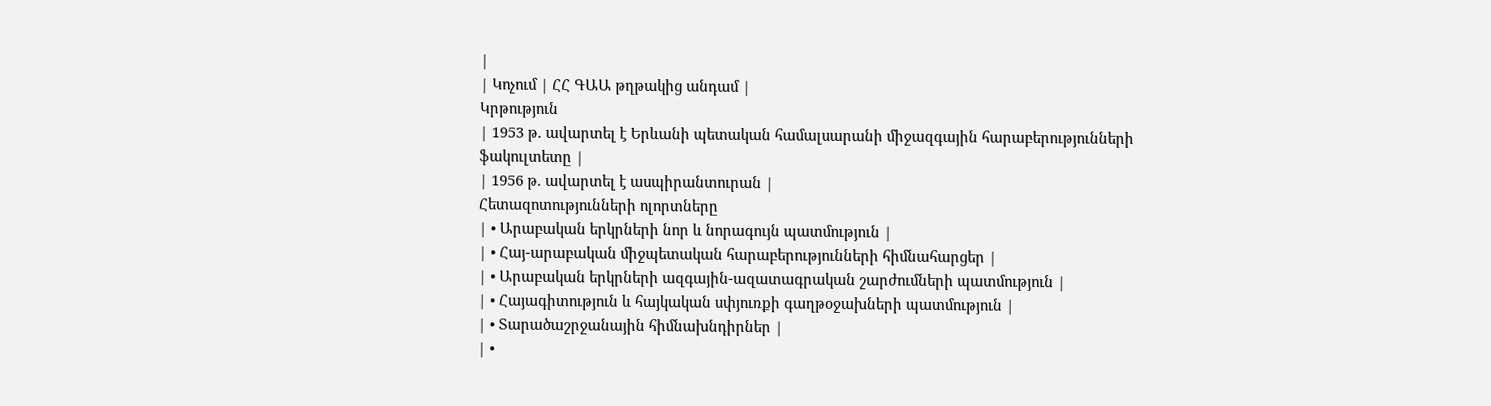|
| Կոչում | ՀՀ ԳԱԱ թղթակից անդամ |
Կրթություն
| 1953 թ. ավարտել է Երևանի պետական համալսարանի միջազգային հարաբերությունների ֆակուլտետը |
| 1956 թ. ավարտել է ասպիրանտուրան |
Հետազոտությունների ոլորտները
| • Արաբական երկրների նոր և նորագույն պատմություն |
| • Հայ-արաբական միջպետական հարաբերությունների հիմնահարցեր |
| • Արաբական երկրների ազգային-ազատագրական շարժումների պատմություն |
| • Հայագիտություն և հայկական սփյուռքի գաղթօջախների պատմություն |
| • Տարածաշրջանային հիմնախնդիրներ |
| •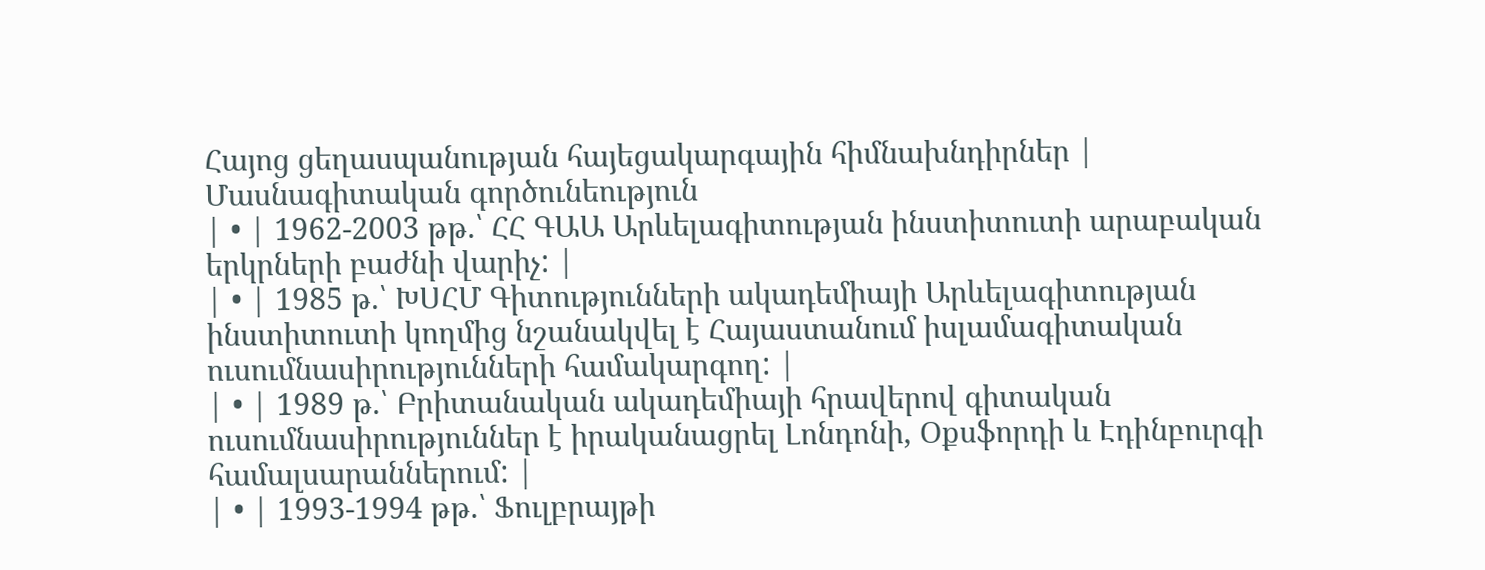Հայոց ցեղասպանության հայեցակարգային հիմնախնդիրներ |
Մասնագիտական գործունեություն
| • | 1962-2003 թթ.՝ ՀՀ ԳԱԱ Արևելագիտության ինստիտուտի արաբական երկրների բաժնի վարիչ: |
| • | 1985 թ.՝ ԽՍՀՄ Գիտությունների ակադեմիայի Արևելագիտության ինստիտուտի կողմից նշանակվել է Հայաստանում իսլամագիտական ուսումնասիրությունների համակարգող: |
| • | 1989 թ.՝ Բրիտանական ակադեմիայի հրավերով գիտական ուսումնասիրություններ է իրականացրել Լոնդոնի, Օքսֆորդի և Էդինբուրգի համալսարաններում: |
| • | 1993-1994 թթ.՝ Ֆուլբրայթի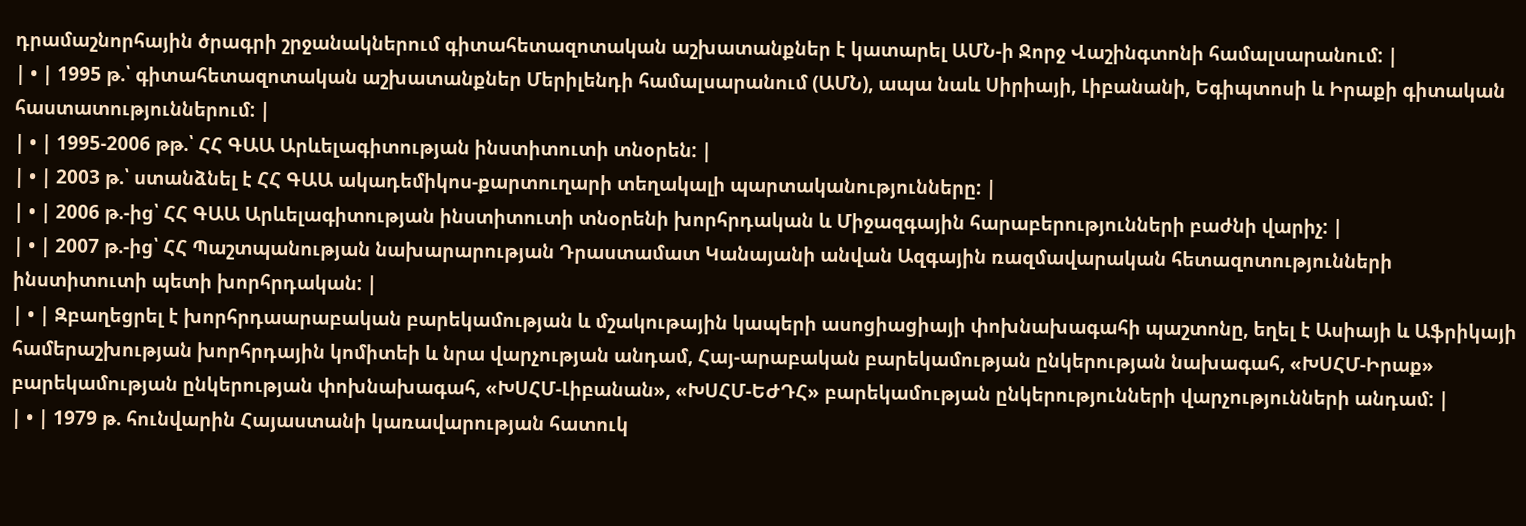դրամաշնորհային ծրագրի շրջանակներում գիտահետազոտական աշխատանքներ է կատարել ԱՄՆ-ի Ջորջ Վաշինգտոնի համալսարանում: |
| • | 1995 թ.՝ գիտահետազոտական աշխատանքներ Մերիլենդի համալսարանում (ԱՄՆ), ապա նաև Սիրիայի, Լիբանանի, Եգիպտոսի և Իրաքի գիտական հաստատություններում: |
| • | 1995-2006 թթ.՝ ՀՀ ԳԱԱ Արևելագիտության ինստիտուտի տնօրեն: |
| • | 2003 թ.՝ ստանձնել է ՀՀ ԳԱԱ ակադեմիկոս-քարտուղարի տեղակալի պարտականությունները: |
| • | 2006 թ.-ից՝ ՀՀ ԳԱԱ Արևելագիտության ինստիտուտի տնօրենի խորհրդական և Միջազգային հարաբերությունների բաժնի վարիչ: |
| • | 2007 թ.-ից՝ ՀՀ Պաշտպանության նախարարության Դրաստամատ Կանայանի անվան Ազգային ռազմավարական հետազոտությունների ինստիտուտի պետի խորհրդական: |
| • | Զբաղեցրել է խորհրդաարաբական բարեկամության և մշակութային կապերի ասոցիացիայի փոխնախագահի պաշտոնը, եղել է Ասիայի և Աֆրիկայի համերաշխության խորհրդային կոմիտեի և նրա վարչության անդամ, Հայ-արաբական բարեկամության ընկերության նախագահ, «ԽՍՀՄ-Իրաք» բարեկամության ընկերության փոխնախագահ, «ԽՍՀՄ-Լիբանան», «ԽՍՀՄ-ԵԺԴՀ» բարեկամության ընկերությունների վարչությունների անդամ: |
| • | 1979 թ. հունվարին Հայաստանի կառավարության հատուկ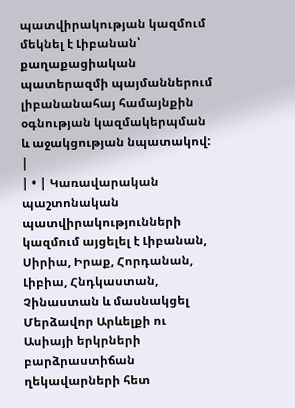պատվիրակության կազմում մեկնել է Լիբանան՝ քաղաքացիական պատերազմի պայմաններում լիբանանահայ համայնքին օգնության կազմակերպման և աջակցության նպատակով: |
| • | Կառավարական պաշտոնական պատվիրակությունների կազմում այցելել է Լիբանան, Սիրիա, Իրաք, Հորդանան, Լիբիա, Հնդկաստան, Չինաստան և մասնակցել Մերձավոր Արևելքի ու Ասիայի երկրների բարձրաստիճան ղեկավարների հետ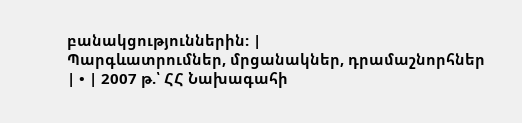բանակցություններին: |
Պարգևատրումներ, մրցանակներ, դրամաշնորհներ
| • | 2007 թ.՝ ՀՀ Նախագահի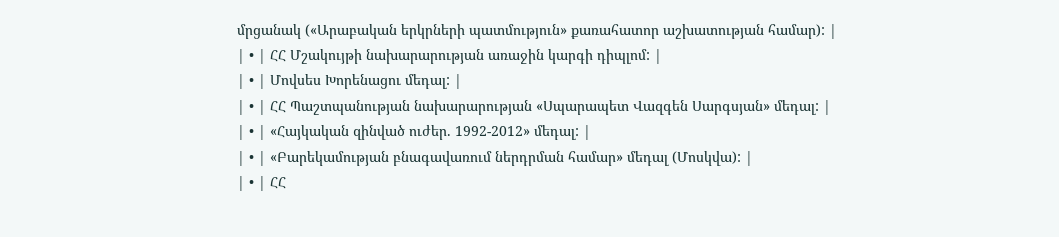մրցանակ («Արաբական երկրների պատմություն» քառահատոր աշխատության համար): |
| • | ՀՀ Մշակույթի նախարարության առաջին կարգի դիպլոմ: |
| • | Մովսես Խորենացու մեդալ: |
| • | ՀՀ Պաշտպանության նախարարության «Սպարապետ Վազգեն Սարգսյան» մեդալ: |
| • | «Հայկական զինված ուժեր. 1992-2012» մեդալ: |
| • | «Բարեկամության բնագավառում ներդրման համար» մեդալ (Մոսկվա): |
| • | ՀՀ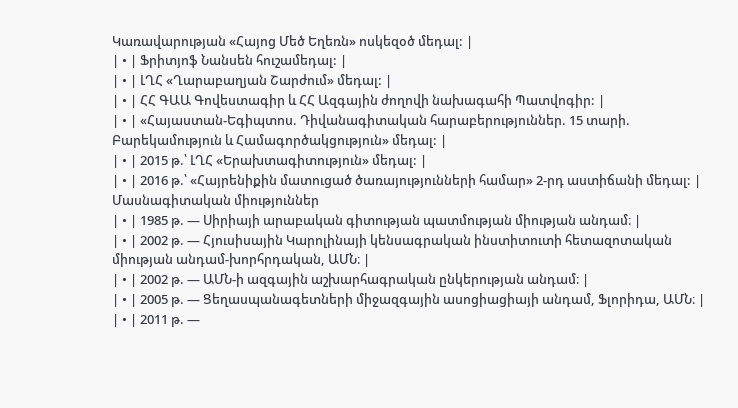Կառավարության «Հայոց Մեծ Եղեռն» ոսկեզօծ մեդալ: |
| • | Ֆրիտյոֆ Նանսեն հուշամեդալ: |
| • | ԼՂՀ «Ղարաբաղյան Շարժում» մեդալ: |
| • | ՀՀ ԳԱԱ Գովեստագիր և ՀՀ Ազգային ժողովի նախագահի Պատվոգիր: |
| • | «Հայաստան-Եգիպտոս. Դիվանագիտական հարաբերություններ. 15 տարի. Բարեկամություն և Համագործակցություն» մեդալ: |
| • | 2015 թ.՝ ԼՂՀ «Երախտագիտություն» մեդալ: |
| • | 2016 թ.՝ «Հայրենիքին մատուցած ծառայությունների համար» 2-րդ աստիճանի մեդալ: |
Մասնագիտական միություններ
| • | 1985 թ. — Սիրիայի արաբական գիտության պատմության միության անդամ։ |
| • | 2002 թ. — Հյուսիսային Կարոլինայի կենսագրական ինստիտուտի հետազոտական միության անդամ-խորհրդական, ԱՄՆ։ |
| • | 2002 թ. — ԱՄՆ-ի ազգային աշխարհագրական ընկերության անդամ։ |
| • | 2005 թ. — Ցեղասպանագետների միջազգային ասոցիացիայի անդամ, Ֆլորիդա, ԱՄՆ։ |
| • | 2011 թ. —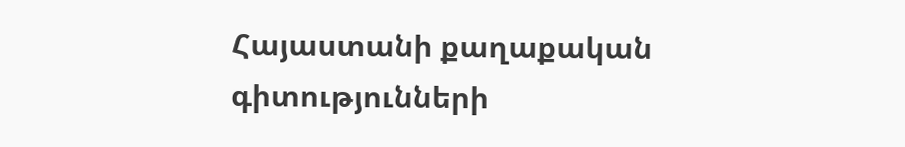Հայաստանի քաղաքական գիտությունների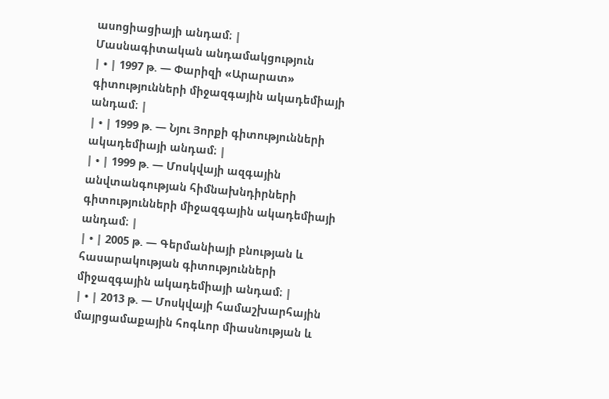ասոցիացիայի անդամ։ |
Մասնագիտական անդամակցություն
| • | 1997 թ. — Փարիզի «Արարատ» գիտությունների միջազգային ակադեմիայի անդամ։ |
| • | 1999 թ. — Նյու Յորքի գիտությունների ակադեմիայի անդամ։ |
| • | 1999 թ. — Մոսկվայի ազգային անվտանգության հիմնախնդիրների գիտությունների միջազգային ակադեմիայի անդամ։ |
| • | 2005 թ. — Գերմանիայի բնության և հասարակության գիտությունների միջազգային ակադեմիայի անդամ։ |
| • | 2013 թ. — Մոսկվայի համաշխարհային մայրցամաքային հոգևոր միասնության և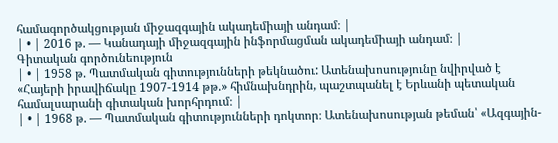համագործակցության միջազգային ակադեմիայի անդամ։ |
| • | 2016 թ. — Կանադայի միջազգային ինֆորմացման ակադեմիայի անդամ։ |
Գիտական գործունեություն
| • | 1958 թ. Պատմական գիտությունների թեկնածու: Ատենախոսությունը նվիրված է «Հայերի իրավիճակը 1907-1914 թթ.» հիմնախնդրին, պաշտպանել է Երևանի պետական համալսարանի գիտական խորհրդում։ |
| • | 1968 թ. — Պատմական գիտությունների դոկտոր։ Ատենախոսության թեման՝ «Ազգային-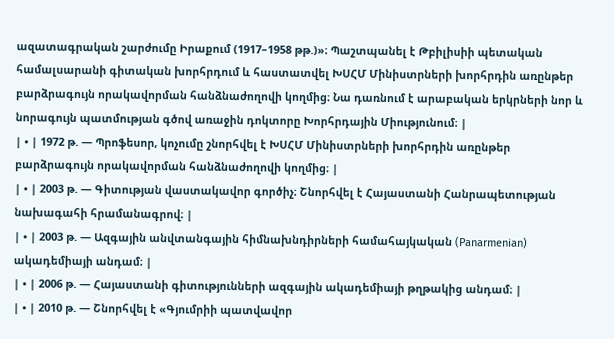ազատագրական շարժումը Իրաքում (1917–1958 թթ.)»։ Պաշտպանել է Թբիլիսիի պետական համալսարանի գիտական խորհրդում և հաստատվել ԽՍՀՄ Մինիստրների խորհրդին առընթեր բարձրագույն որակավորման հանձնաժողովի կողմից։ Նա դառնում է արաբական երկրների նոր և նորագույն պատմության գծով առաջին դոկտորը Խորհրդային Միությունում։ |
| • | 1972 թ. — Պրոֆեսոր, կոչումը շնորհվել է ԽՍՀՄ Մինիստրների խորհրդին առընթեր բարձրագույն որակավորման հանձնաժողովի կողմից։ |
| • | 2003 թ. — Գիտության վաստակավոր գործիչ։ Շնորհվել է Հայաստանի Հանրապետության նախագահի հրամանագրով։ |
| • | 2003 թ. — Ազգային անվտանգային հիմնախնդիրների համահայկական (Panarmenian) ակադեմիայի անդամ։ |
| • | 2006 թ. — Հայաստանի գիտությունների ազգային ակադեմիայի թղթակից անդամ։ |
| • | 2010 թ. — Շնորհվել է «Գյումրիի պատվավոր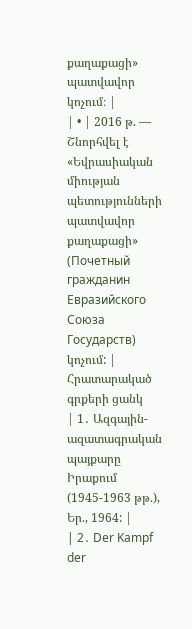քաղաքացի» պատվավոր կոչում։ |
| • | 2016 թ. — Շնորհվել է «Եվրասիական միության պետությունների պատվավոր քաղաքացի» (Почетный гражданин Евразийского Союза Государств) կոչում: |
Հրատարակած գրքերի ցանկ
| 1․ Ազգային-ազատագրական պայքարը Իրաքում (1945-1963 թթ.), Եր., 1964: |
| 2․ Der Kampf der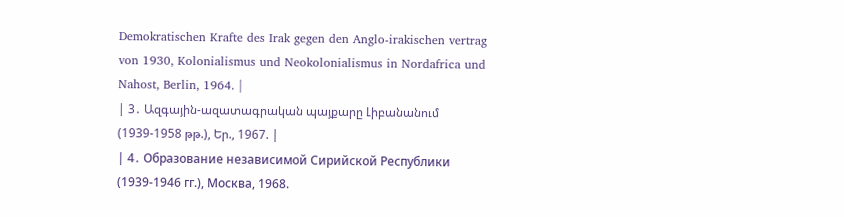Demokratischen Krafte des Irak gegen den Anglo-irakischen vertrag von 1930, Kolonialismus und Neokolonialismus in Nordafrica und Nahost, Berlin, 1964. |
| 3․ Ազգային-ազատագրական պայքարը Լիբանանում (1939-1958 թթ.), Եր., 1967. |
| 4․ Образование независимой Сирийской Республики (1939-1946 гг.), Москва, 1968.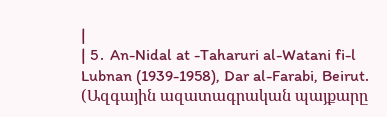|
| 5․ An-Nidal at -Taharuri al-Watani fi-l Lubnan (1939-1958), Dar al-Farabi, Beirut. (Ազգային ազատագրական պայքարը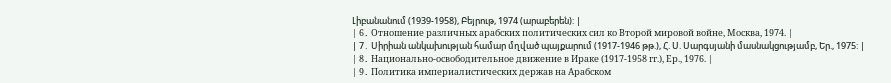Լիբանանում (1939-1958), Բեյրութ, 1974 (արաբերեն): |
| 6․ Отношение различных арабских политических сил ко Второй мировой войне, Москва, 1974. |
| 7․ Սիրիան անկախության համար մղված պայքարում (1917-1946 թթ.), Հ. Ս. Սարգսյանի մասնակցությամբ, Եր., 1975: |
| 8․ Национально-освободительное движение в Ираке (1917-1958 гг.), Ер., 1976. |
| 9․ Политика империалистических держав на Арабском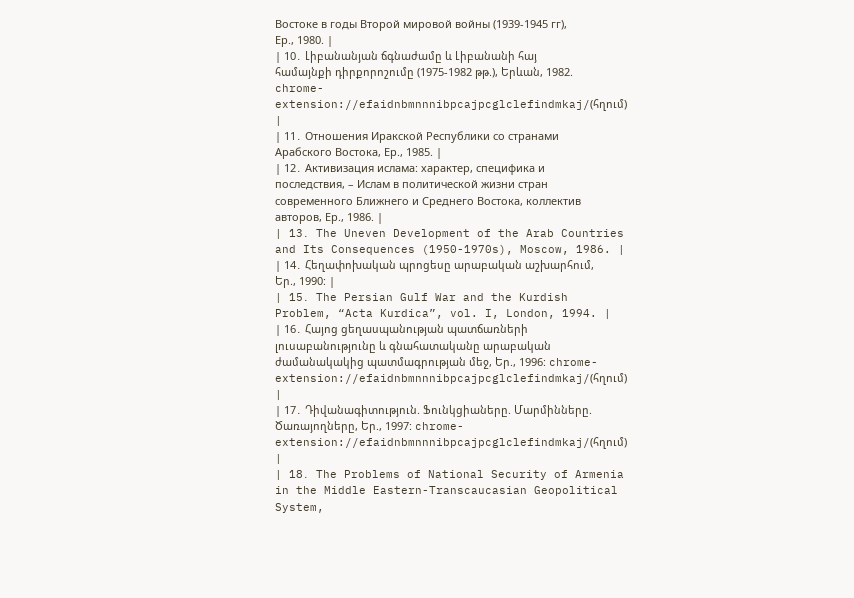Востоке в годы Второй мировой войны (1939-1945 гг), Ер., 1980. |
| 10․ Լիբանանյան ճգնաժամը և Լիբանանի հայ համայնքի դիրքորոշումը (1975-1982 թթ.), Երևան, 1982. chrome-extension://efaidnbmnnnibpcajpcglclefindmkaj/(հղում) |
| 11․ Отношения Иракской Республики со странами Арабского Востока, Ер., 1985. |
| 12․ Активизация ислама: характер, специфика и последствия, – Ислам в политической жизни стран современного Ближнего и Среднего Востока, коллектив авторов, Ер., 1986. |
| 13․ The Uneven Development of the Arab Countries and Its Consequences (1950-1970s), Moscow, 1986. |
| 14․ Հեղափոխական պրոցեսը արաբական աշխարհում, Եր., 1990: |
| 15․ The Persian Gulf War and the Kurdish Problem, “Acta Kurdica”, vol. I, London, 1994. |
| 16․ Հայոց ցեղասպանության պատճառների լուսաբանությունը և գնահատականը արաբական ժամանակակից պատմագրության մեջ, Եր., 1996: chrome-extension://efaidnbmnnnibpcajpcglclefindmkaj/(հղում) |
| 17․ Դիվանագիտություն. Ֆունկցիաները. Մարմինները. Ծառայողները, Եր., 1997: chrome-extension://efaidnbmnnnibpcajpcglclefindmkaj/(հղում) |
| 18․ The Problems of National Security of Armenia in the Middle Eastern-Transcaucasian Geopolitical System,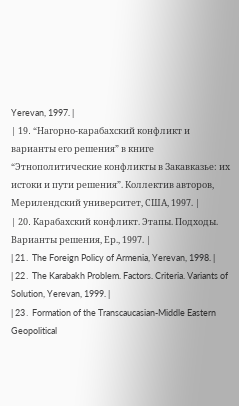Yerevan, 1997. |
| 19․ “Нагорно-карабахский конфликт и варианты его решения” в книге “Этнополитические конфликты в Закавказье: их истоки и пути решения”. Коллектив авторов, Мерилендский университет, США, 1997. |
| 20․ Карабахский конфликт. Этапы. Подходы. Варианты решения, Ер., 1997. |
| 21․ The Foreign Policy of Armenia, Yerevan, 1998. |
| 22․ The Karabakh Problem. Factors. Criteria. Variants of Solution, Yerevan, 1999. |
| 23․ Formation of the Transcaucasian-Middle Eastern Geopolitical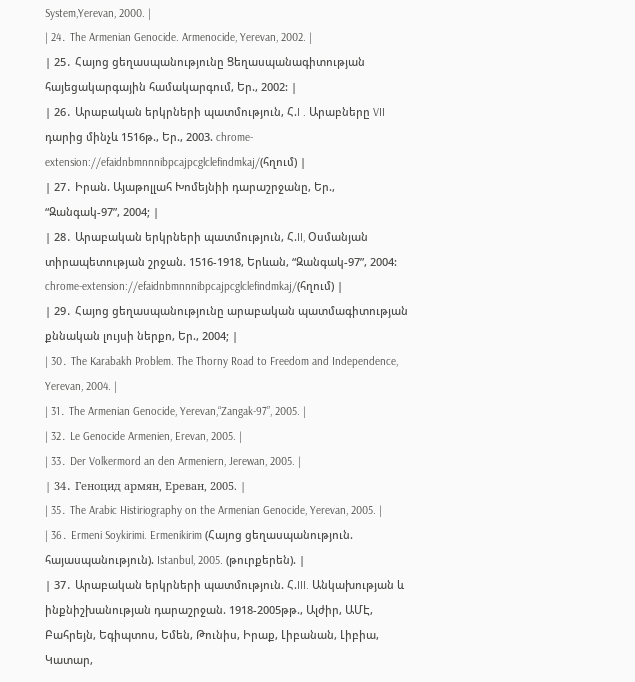System,Yerevan, 2000. |
| 24․ The Armenian Genocide. Armenocide, Yerevan, 2002. |
| 25․ Հայոց ցեղասպանությունը Ցեղասպանագիտության հայեցակարգային համակարգում, Եր., 2002: |
| 26․ Արաբական երկրների պատմություն, Հ.I . Արաբները VII դարից մինչև 1516թ., Եր., 2003. chrome-extension://efaidnbmnnnibpcajpcglclefindmkaj/(հղում) |
| 27․ Իրան. Այաթոլլահ Խոմեյնիի դարաշրջանը, Եր., “Զանգակ-97”, 2004; |
| 28․ Արաբական երկրների պատմություն, Հ.II, Օսմանյան տիրապետության շրջան. 1516-1918, Երևան, “Զանգակ-97”, 2004: chrome-extension://efaidnbmnnnibpcajpcglclefindmkaj/(հղում) |
| 29․ Հայոց ցեղասպանությունը արաբական պատմագիտության քննական լույսի ներքո, Եր., 2004; |
| 30․ The Karabakh Problem. The Thorny Road to Freedom and Independence, Yerevan, 2004. |
| 31․ The Armenian Genocide, Yerevan,“Zangak-97”, 2005. |
| 32․ Le Genocide Armenien, Erevan, 2005. |
| 33․ Der Volkermord an den Armeniern, Jerewan, 2005. |
| 34․ Геноцид армян, Ереван, 2005. |
| 35․ The Arabic Histiriography on the Armenian Genocide, Yerevan, 2005. |
| 36․ Ermeni Soykirimi. Ermenikirim (Հայոց ցեղասպանություն. հայասպանություն). Istanbul, 2005. (թուրքերեն). |
| 37․ Արաբական երկրների պատմություն. Հ.III. Անկախության և ինքնիշխանության դարաշրջան. 1918-2005թթ., Ալժիր, ԱՄԷ, Բահրեյն, Եգիպտոս, Եմեն, Թունիս, Իրաք, Լիբանան, Լիբիա, Կատար,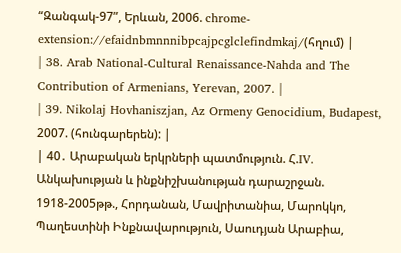“Զանգակ-97”, Երևան, 2006. chrome-extension://efaidnbmnnnibpcajpcglclefindmkaj/(հղում) |
| 38․ Arab National-Cultural Renaissance-Nahda and The Contribution of Armenians, Yerevan, 2007. |
| 39․ Nikolaj Hovhaniszjan, Az Ormeny Genocidium, Budapest, 2007. (հունգարերեն): |
| 40․ Արաբական երկրների պատմություն. Հ.IV. Անկախության և ինքնիշխանության դարաշրջան. 1918-2005թթ., Հորդանան, Մավրիտանիա, Մարոկկո, Պաղեստինի Ինքնավարություն, Սաուդյան Արաբիա,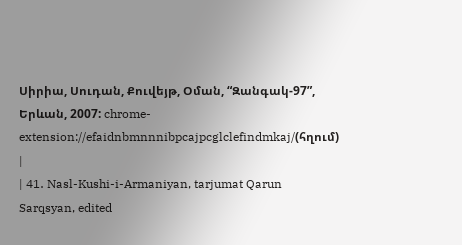Սիրիա, Սուդան, Քուվեյթ, Օման, “Զանգակ-97”, Երևան, 2007: chrome-extension://efaidnbmnnnibpcajpcglclefindmkaj/(հղում) |
| 41․ Nasl-Kushi-i-Armaniyan, tarjumat Qarun Sarqsyan, edited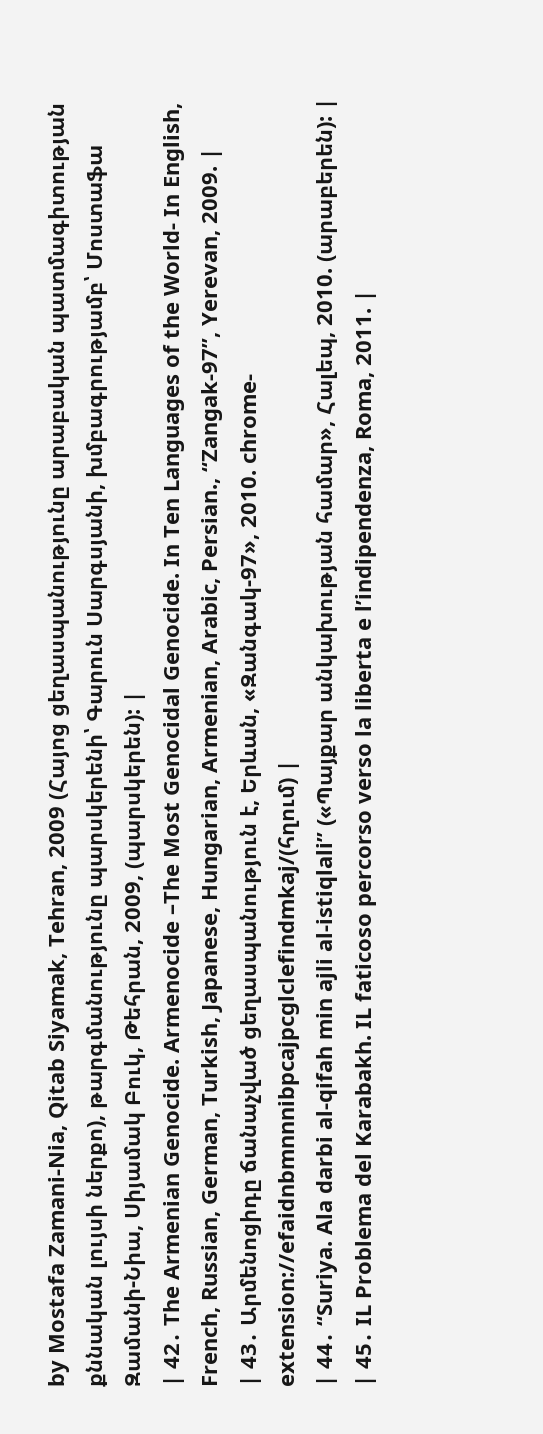by Mostafa Zamani-Nia, Qitab Siyamak, Tehran, 2009 (Հայոց ցեղասպանությունը արաբական պատմագիտության քննական լույսի ներքո), թարգմանությունը պարսկերենի՝ Գարուն Սարգսյանի, խմբագրությամբ՝ Մոստաֆա Զամանի-Նիա, Սիյամակ Բուկ, Թեհրան, 2009, (պարսկերեն): |
| 42․ The Armenian Genocide. Armenocide –The Most Genocidal Genocide. In Ten Languages of the World- In English, French, Russian, German, Turkish, Japanese, Hungarian, Armenian, Arabic, Persian., “Zangak-97”, Yerevan, 2009. |
| 43․ Արմենոցիդը ճանաչված ցեղասպանություն է, Երևան, «Զանգակ-97», 2010. chrome-extension://efaidnbmnnnibpcajpcglclefindmkaj/(հղում) |
| 44․ “Suriya. Ala darbi al-qifah min ajli al-istiqlali” («Պայքար անկախության համար», Հալեպ, 2010. (արաբերեն): |
| 45․ IL Problema del Karabakh. IL faticoso percorso verso la liberta e l’indipendenza, Roma, 2011. |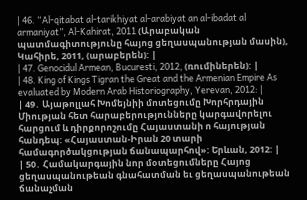| 46․ “Al-qitabat al-tarikhiyat al-arabiyat an al-ibadat al armaniyat”, Al-Kahirat, 2011 (Արաբական պատմագիտությունը հայոց ցեղասպանության մասին), Կահիրե, 2011, (արաբերեն): |
| 47․ Genocidul Armean, Bucuresti, 2012, (ռումիներեն): |
| 48․ King of Kings Tigran the Great and the Armenian Empire As evaluated by Modern Arab Historiography, Yerevan, 2012: |
| 49․ Այաթոլլահ Խոմեյնիի մոտեցումը Խորհրդային Միության հետ հարաբերությունները կարգավորելու հարցում և դիրքորոշումը Հայաստանի ո հայության հանդեպ: «Հայաստան-Իրան 20 տարի համագործակցության ճանապարհով»: Երևան, 2012: |
| 50․ Համակարգային նոր մօտեցումները Հայոց ցեղասպանութեան գնահատման եւ ցեղասպանութեան ճանաչման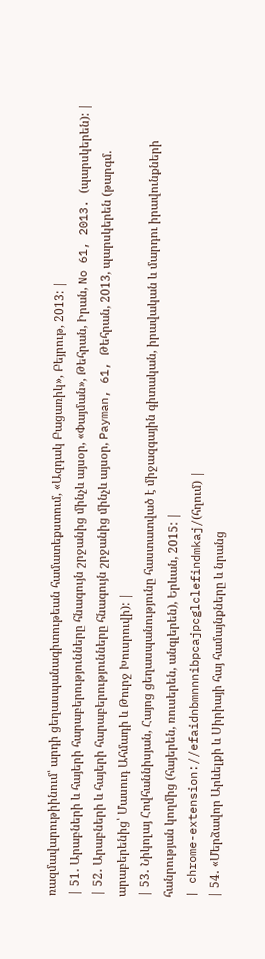ռազմավարութիինում՝ արդի ցեղասպանագիտութեան համատեքստում, «Ազդակ Բացառիկ», Բեյրութ, 2013: |
| 51․ Արաբների և հայերի հարաբերությունները հնագույն շրջանից մինչև այսօր, «Փայման», Թեհրան, Իրան, No 61, 2013. (պարսկերեն): |
| 52․ Արաբների և հայերի հարաբերությունները հնագույն շրջանից մինչև այսօր, Payman, 61, Թեհրան, 2013, պարսկերեն (թարգմ. արաբերենից՝ Մասուդ Ահմադի և Թուրջ Խուսրուվի): |
| 53․ Նիկոլայ Հովհաննիսյան, Հայոց ցեղասպանությունը հաստատված է միջազգային գիտական, իրավական և մարդու իրավունքների հանրության կողմից (հայերեն, ռուսերեն, անգլերեն), Երևան, 2015: |
| chrome-extension://efaidnbmnnnibpcajpcglclefindmkaj/(հղում) |
| 54․ «Մերձավոր Արևելքի և Սիրիայի հայ համայնքները և նրանց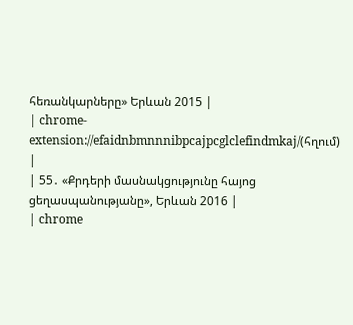հեռանկարները» Երևան 2015 |
| chrome-extension://efaidnbmnnnibpcajpcglclefindmkaj/(հղում) |
| 55․ «Քրդերի մասնակցությունը հայոց ցեղասպանությանը», Երևան 2016 |
| chrome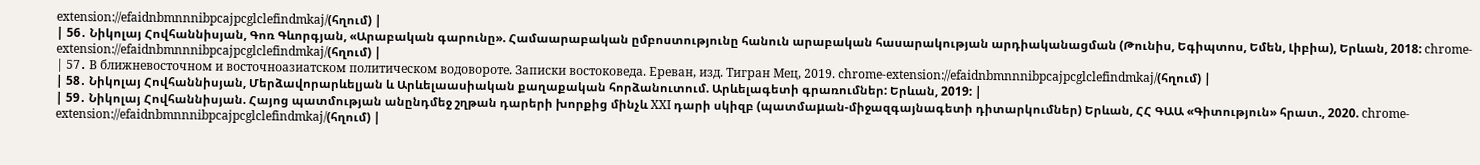extension://efaidnbmnnnibpcajpcglclefindmkaj/(հղում) |
| 56․ Նիկոլայ Հովհաննիսյան, Գոռ Գևորգյան, «Արաբական գարունը». Համաարաբական ըմբոստությունը հանուն արաբական հասարակության արդիականացման (Թունիս, Եգիպտոս, Եմեն, Լիբիա), Երևան, 2018: chrome-extension://efaidnbmnnnibpcajpcglclefindmkaj/(հղում) |
| 57․ В ближневосточном и восточноазиатском политическом водовороте. Записки востоковеда. Ереван, изд. Тигран Мец, 2019. chrome-extension://efaidnbmnnnibpcajpcglclefindmkaj/(հղում) |
| 58․ Նիկոլայ Հովհաննիսյան, Մերձավորարևելյան և Արևելաասիական քաղաքական հորձանուտում. Արևելագետի գրառումներ: Երևան, 2019: |
| 59․ Նիկոլայ Հովհաննիսյան. Հայոց պատմության անընդմեջ շղթան դարերի խորքից մինչև XXI դարի սկիզբ (պատմաμան-միջազգայնագետի դիտարկումներ) Երևան, ՀՀ ԳԱԱ «Գիտություն» հրատ., 2020. chrome-extension://efaidnbmnnnibpcajpcglclefindmkaj/(հղում) |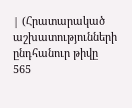| (Հրատարակած աշխատությունների ընդհանուր թիվը 565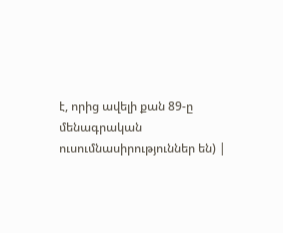է, որից ավելի քան 89-ը մենագրական ուսումնասիրություններ են) |